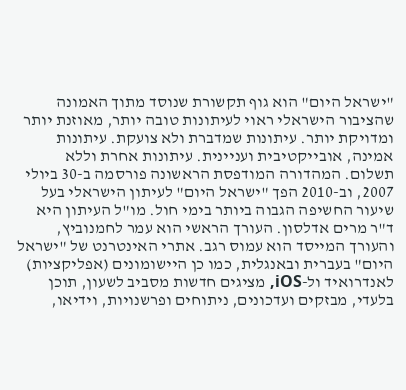"ישראל היום" הוא גוף תקשורת שנוסד מתוך האמונה שהציבור הישראלי ראוי לעיתונות טובה יותר, מאוזנת יותר ומדויקת יותר. עיתונות שמדברת ולא צועקת. עיתונות אמינה, אובייקטיבית ועניינית. עיתונות אחרת וללא תשלום. המהדורה המודפסת הראשונה פורסמה ב-30 ביולי 2007, וב-2010 הפך "ישראל היום" לעיתון הישראלי בעל שיעור החשיפה הגבוה ביותר בימי חול. מו"ל העיתון היא ד"ר מרים אדלסון. העורך הראשי הוא עמר לחמנוביץ, והעורך המייסד הוא עמוס רגב. אתרי האינטרנט של "ישראל היום" בעברית ובאנגלית, כמו כן היישומונים (אפליקציות) לאנדרואיד ול-iOS, מציגים חדשות מסביב לשעון, תוכן בלעדי, מבזקים ועדכונים, ניתוחים ופרשנויות, וידיאו,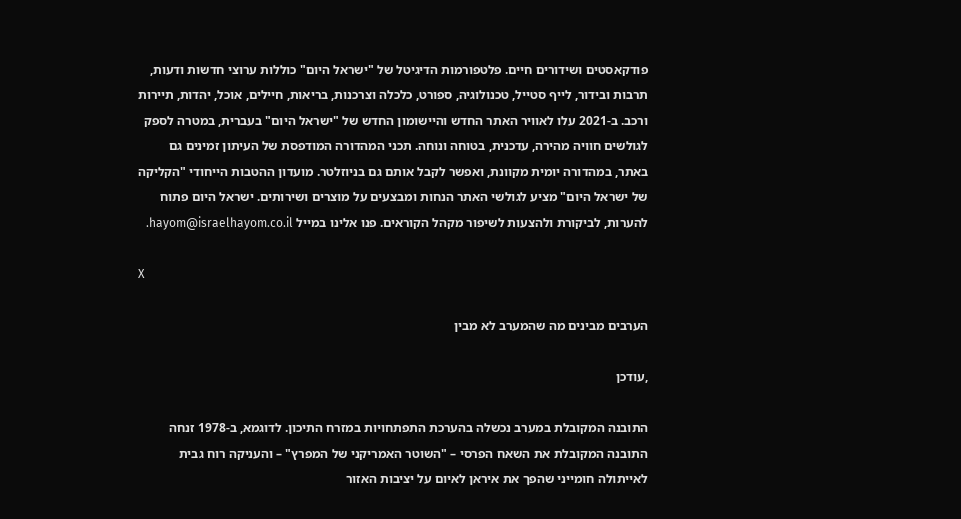פודקאסטים ושידורים חיים. פלטפורמות הדיגיטל של "ישראל היום" כוללות ערוצי חדשות ודעות, תרבות ובידור, לייף סטייל, טכנולוגיה, ספורט, כלכלה וצרכנות, בריאות, חיילים, אוכל, יהדות, תיירות ורכב. ב-2021 עלו לאוויר האתר החדש והיישומון החדש של "ישראל היום" בעברית, במטרה לספק לגולשים חוויה מהירה, עדכנית, בטוחה ונוחה. תכני המהדורה המודפסת של העיתון זמינים גם באתר, במהדורה יומית מקוונת, ואפשר לקבל אותם גם בניוזלטר. מועדון ההטבות הייחודי "הקליקה של ישראל היום" מציע לגולשי האתר הנחות ומבצעים על מוצרים ושירותים. ישראל היום פתוח להערות, לביקורת ולהצעות לשיפור מקהל הקוראים. פנו אלינו במייל hayom@israelhayom.co.il.

X

הערבים מבינים מה שהמערב לא מבין

,עודכן

התובנה המקובלת במערב נכשלה בהערכת התפתחויות במזרח התיכון. לדוגמא, ב-1978 זנחה התובנה המקובלת את השאח הפרסי – "השוטר האמריקני של המפרץ" – והעניקה רוח גבית לאייתולה חומייני שהפך את איראן לאיום על יציבות האזור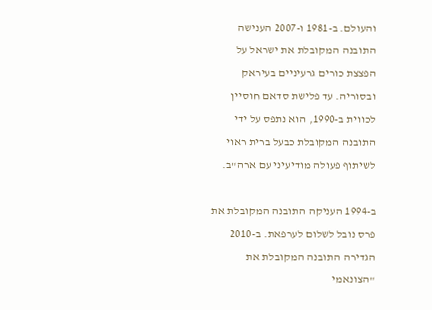והעולם. ב-1981 ו-2007 הענישה התובנה המקובלת את ישראל על הפצצת כורים גרעיניים בעיראק ובסוריה. עד פלישת סדאם חוסיין לכווית ב-1990, הוא נתפס על ידי התובנה המקובלת כבעל ברית ראוי לשיתוף פעולה מודיעיני עם ארה"ב.

ב-1994 העניקה התובנה המקובלת את פרס נובל לשלום לערפאת. ב-2010 הגדירה התובנה המקובלת את "הצונאמי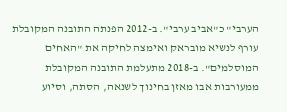הערבי" כ"אביב ערבי". ב-2012 הפנתה התובנה המקובלת עורף לנשיא מובראק ואימצה לחיקה את "האחים המוסלמים". ב-2018 מתעלמת התובנה המקובלת ממעורבות אבו מאזן בחינוך לשנאה, הסתה, וסיוע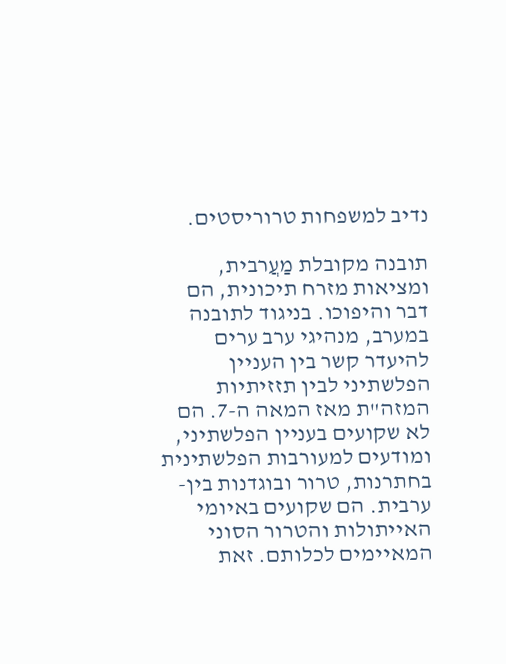נדיב למשפחות טרוריסטים.

תובנה מקובלת מַעֲרבית, ומציאות מזרח תיכונית, הם דבר והיפוכו. בניגוד לתובנה במערב, מנהיגי ערב ערים להיעדר קשר בין העניין הפלשתיני לבין תזזיתיות המזה"ת מאז המאה ה-7. הם לא שקועים בעניין הפלשתיני, ומודעים למעורבות הפלשתינית בחתרנות, טרור ובוגדנות בין-ערבית. הם שקועים באיומי האייתולות והטרור הסוני המאיימים לכלותם. זאת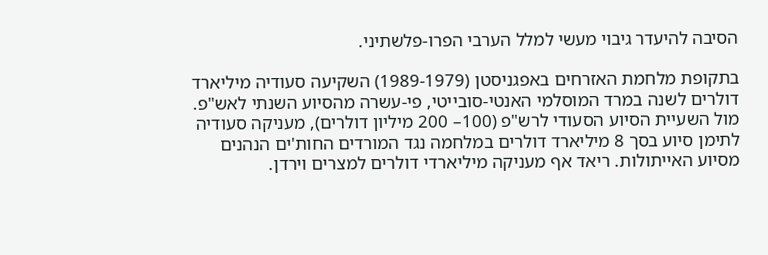הסיבה להיעדר גיבוי מעשי למלל הערבי הפרו-פלשתיני.

בתקופת מלחמת האזרחים באפגניסטן (1989-1979) השקיעה סעודיה מיליארד דולרים לשנה במרד המוסלמי האנטי-סובייטי, פי-עשרה מהסיוע השנתי לאש"פ. מול השעיית הסיוע הסעודי לרש"פ (100– 200 מיליון דולרים), מעניקה סעודיה לתימן סיוע בסך 8 מיליארד דולרים במלחמה נגד המורדים החות'ים הנהנים מסיוע האייתולות. ריאד אף מעניקה מיליארדי דולרים למצרים וירדן.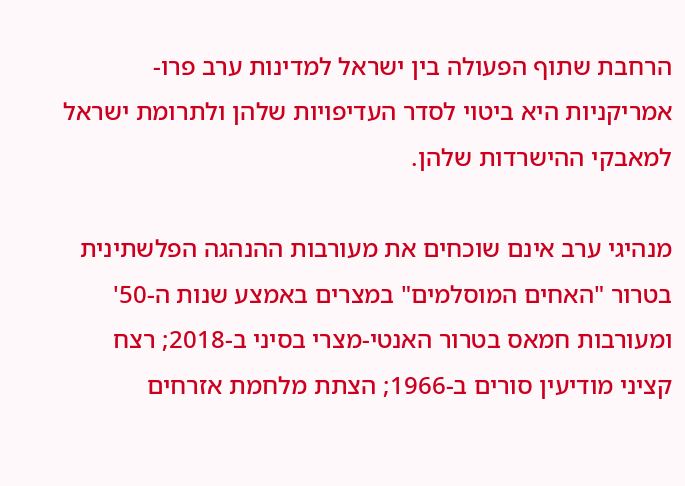הרחבת שתוף הפעולה בין ישראל למדינות ערב פרו-אמריקניות היא ביטוי לסדר העדיפויות שלהן ולתרומת ישראל למאבקי ההישרדות שלהן.

מנהיגי ערב אינם שוכחים את מעורבות ההנהגה הפלשתינית בטרור "האחים המוסלמים" במצרים באמצע שנות ה-50' ומעורבות חמאס בטרור האנטי-מצרי בסיני ב-2018; רצח קציני מודיעין סורים ב-1966; הצתת מלחמת אזרחים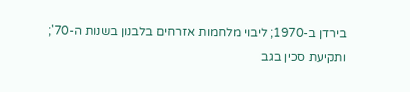בירדן ב-1970; ליבוי מלחמות אזרחים בלבנון בשנות ה-70'; ותקיעת סכין בגב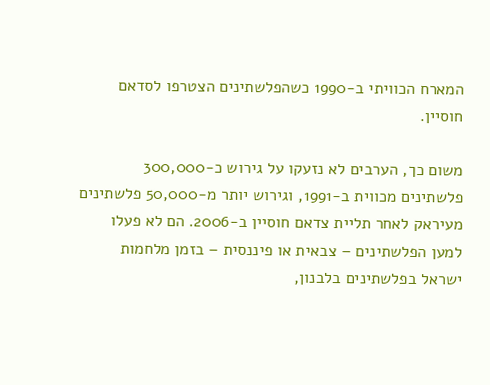המארח הכוויתי ב-1990 כשהפלשתינים הצטרפו לסדאם חוסיין.

משום כך, הערבים לא נזעקו על גירוש כ-300,000 פלשתינים מכווית ב-1991, וגירוש יותר מ-50,000 פלשתינים מעיראק לאחר תליית צדאם חוסיין ב-2006. הם לא פעלו למען הפלשתינים – צבאית או פיננסית – בזמן מלחמות ישראל בפלשתינים בלבנון,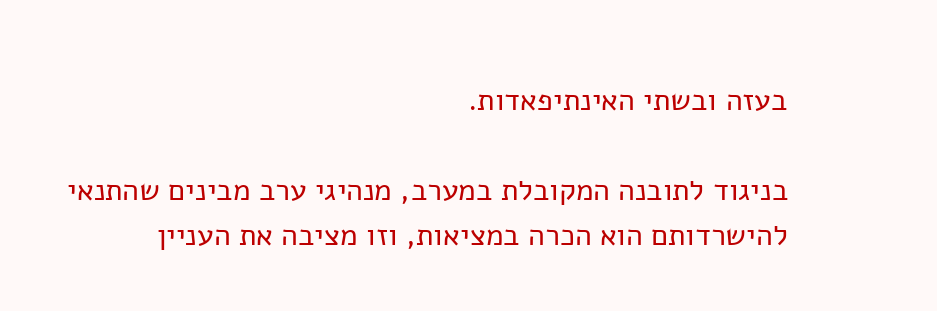בעזה ובשתי האינתיפאדות.

בניגוד לתובנה המקובלת במערב, מנהיגי ערב מבינים שהתנאי להישרדותם הוא הכרה במציאות, וזו מציבה את העניין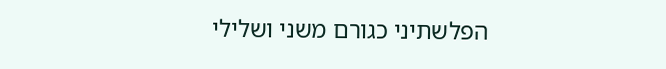הפלשתיני כגורם משני ושלילי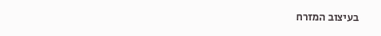בעיצוב המזרח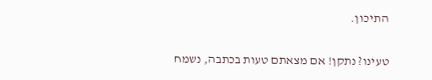התיכון.

טעינו? נתקן! אם מצאתם טעות בכתבה, נשמח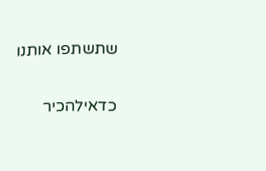שתשתפו אותנו

כדאילהכיר